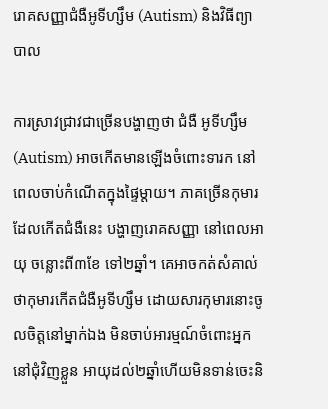រោគសញ្ញាជំងឺអូទីហ្សឹម (Autism) និងវិធីព្យាបាល

ការស្រាវជ្រាវជាច្រើនបង្ហាញថា ជំងឺ អូទីហ្សឹម (Autism) អាចកើតមានឡើងចំពោះទារក នៅពេលចាប់កំណើតក្នុងផ្ទៃម្ដាយ។ ភាគច្រើនកុមារដែលកើតជំងឺនេះ បង្ហាញរោគសញ្ញា នៅពេលអាយុ ចន្លោះពី៣ខែ ទៅ២ឆ្នាំ។ គេអាចកត់សំគាល់ថាកុមារកើតជំងឺអូទីហ្សឹម ដោយសារកុមារនោះចូលចិត្តនៅម្នាក់ឯង មិនចាប់អារម្មណ៍ចំពោះអ្នកនៅជុំវិញខ្លួន អាយុដល់២ឆ្នាំហើយមិនទាន់ចេះនិ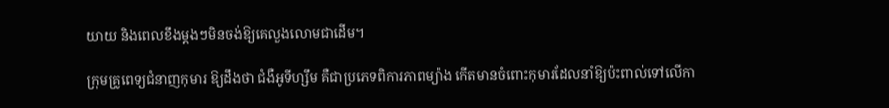យាយ និងពេលខឹងម្តងៗមិនចង់ឱ្យគេលួងលោមជាដើម។

ក្រុមគ្រូពេទ្យជំនាញកុមារ ឱ្យដឹងថា ជំងឺអូទីហ្សឹម គឺជាប្រភេទពិការភាពម្យ៉ាង កើតមានចំពោះកុមារដែលនាំឱ្យប៉ះពាល់ទៅលើកា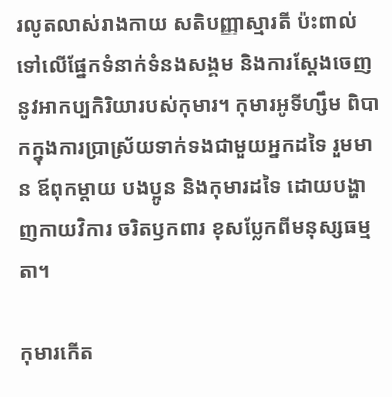រលូតលាស់រាងកាយ សតិបញ្ញាស្មារតី ប៉ះពាល់ទៅលើផ្នែកទំនាក់ទំនងសង្គម និងការស្ដែងចេញនូវអាកប្បកិរិយារបស់កុមារ។ កុមារអូទីហ្សឹម ពិបាកក្នុងការប្រាស្រ័យទាក់ទងជាមួយអ្នកដទៃ រួមមាន ឪពុកម្ដាយ បងប្អូន និងកុមារដទៃ ដោយបង្ហាញកាយវិការ ចរិតឫកពារ ខុសប្លែកពីមនុស្សធម្មតា។

កុមារកើត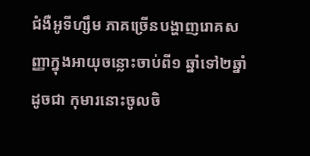ជំងឺអូទីហ្សឹម ភាគច្រើនបង្ហាញរោគសញ្ញាក្នុងអាយុចន្លោះចាប់ពី១ ឆ្នាំទៅ២ឆ្នាំ ដូចជា កុមារនោះចូលចិ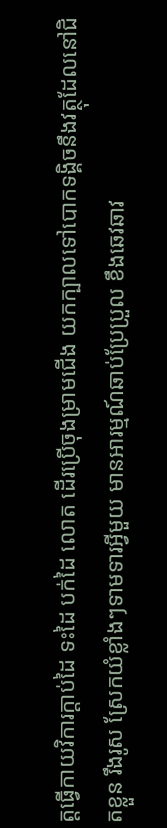ត្តធ្វើកាយវិការក្ដាប់ដៃ ទះដៃ បក់ដៃ លោត ដើរប្រើចុងម្រាមជើង យកក្បាលទៅបោកទង្គិចនឹងវត្ថុដែលនៅជិតខ្លួន រឹងរូស ស្រែកយំខ្លាំងៗទាមទារអ្វីមួយ មានអារម្មណ៍ឆាប់ប្រែប្រួល ខឹងឆេវឆាវ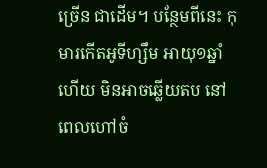ច្រើន ជាដើម។ បន្ថែមពីនេះ កុមារកើតអូទីហ្សឹម អាយុ១ឆ្នាំហើយ មិនអាចឆ្លើយតប នៅពេលហៅចំ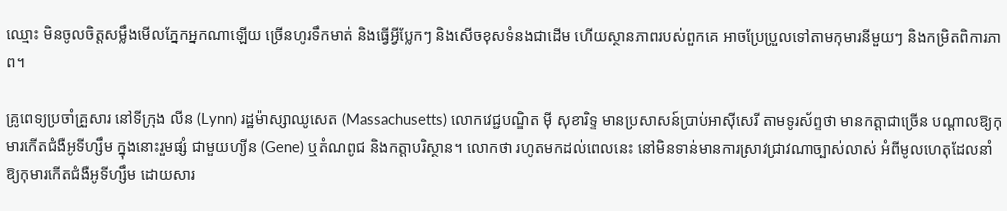ឈ្មោះ មិនចូលចិត្តសម្លឹងមើលភ្នែកអ្នកណាឡើយ ច្រើនហូរទឹកមាត់ និងធ្វើអ្វីប្លែកៗ និងសើចខុសទំនងជាដើម ហើយស្ថានភាពរបស់ពួកគេ អាចប្រែប្រួលទៅតាមកុមារនីមួយៗ និងកម្រិតពិការភាព។

គ្រូពេទ្យប្រចាំគ្រួសារ នៅទីក្រុង លីន (Lynn) រដ្ឋម៉ាស្សាឈូសេត (Massachusetts) លោកវេជ្ជបណ្ឌិត ម៉ី សុខារិទ្ទ មានប្រសាសន៍ប្រាប់អាស៊ីសេរី តាមទូរស័ព្ទថា មានកត្តាជាច្រើន បណ្ដាលឱ្យកុមារកើតជំងឺអូទីហ្សឹម ក្នុងនោះរួមផ្សំ ជាមួយហ្យីន (Gene) ឬតំណពូជ និងកត្តាបរិស្ថាន។ លោកថា រហូតមកដល់ពេលនេះ នៅមិនទាន់មានការស្រាវជ្រាវណាច្បាស់លាស់ អំពីមូលហេតុដែលនាំឱ្យកុមារកើតជំងឺអូទីហ្សឹម ដោយសារ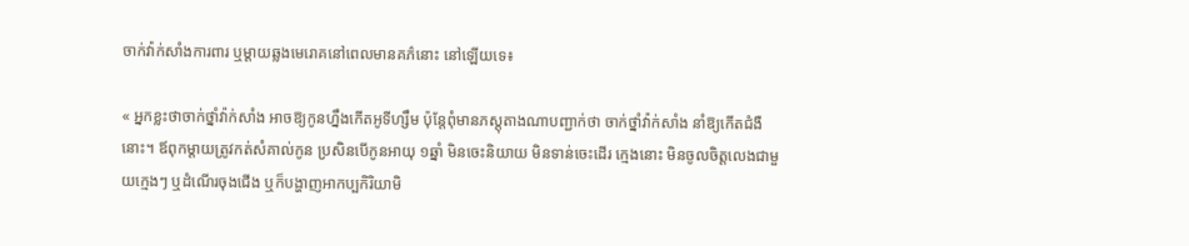ចាក់វ៉ាក់សាំងការពារ ឬម្ដាយឆ្លងមេរោគនៅពេលមានគភ៌នោះ នៅឡើយទេ៖

« អ្នកខ្លះថាចាក់ថ្នាំវ៉ាក់សាំង អាចឱ្យកូនហ្នឹងកើតអូទីហ្សឹម ប៉ុន្តែពុំមានភស្តុតាងណាបញ្ជាក់ថា ចាក់ថ្នាំវ៉ាក់សាំង នាំឱ្យកើតជំងឺនោះ។ ឪពុកម្ដាយត្រូវកត់សំគាល់កូន ប្រសិនបើកូនអាយុ ១ឆ្នាំ មិនចេះនិយាយ មិនទាន់ចេះដើរ ក្មេងនោះ មិនចូលចិត្តលេងជាមួយក្មេងៗ ឬដំណើរចុងជើង ឬក៏បង្ហាញអាកប្បកិរិយាមិ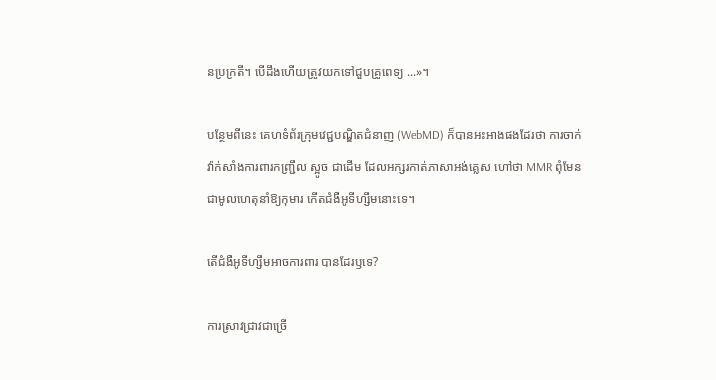នប្រក្រតី។ បើដឹងហើយត្រូវយកទៅជួបគ្រូពេទ្យ ...»។

បន្ថែមពីនេះ គេហទំព័រក្រុមវេជ្ជបណ្ឌិតជំនាញ (WebMD) ក៏បានអះអាងផងដែរថា ការចាក់វ៉ាក់សាំងការពារកញ្ជ្រឹល ស្អូច ជាដើម ដែលអក្សរកាត់ភាសាអង់គ្លេស ហៅថា MMR ពុំមែនជាមូលហេតុនាំឱ្យកុមារ កើតជំងឺអូទីហ្សឹមនោះទេ។

តើជំងឺអូទីហ្សឹមអាចការពារ បានដែរឫទេ?

ការស្រាវជ្រាវជាច្រើ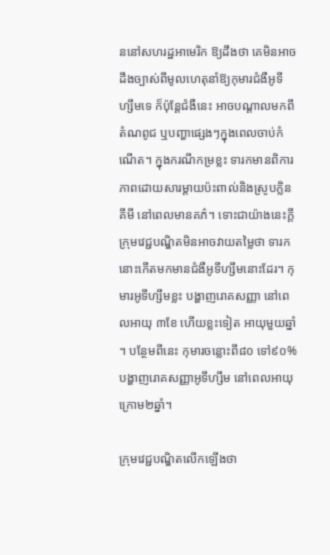ននៅសហរដ្ឋអាមេរិក ឱ្យដឹងថា គេមិនអាចដឹងច្បាស់ពីមូលហេតុនាំឱ្យកុមារជំងឺអូទីហ្សឹមទេ ក៏ប៉ុន្តែជំងឺនេះ អាចបណ្តាលមកពីតំណពូជ ឬបញ្ហាផ្សេងៗក្នុងពេលចាប់កំណើត។ ក្នុងករណីកម្រខ្លះ ទារកមានពិការភាពដោយសារម្ដាយប៉ះពាល់និងស្រូបក្លិនគីមី នៅពេលមានគភ៌។ ទោះជាយ៉ាងនេះក្តី ក្រុមវេជ្ជបណ្ឌិតមិនអាចវាយតម្លៃថា ទារកនោះកើតមកមានជំងឺអូទីហ្សឹមនោះដែរ។ កុមារអូទីហ្សឹមខ្លះ បង្ហាញរោគសញ្ញា នៅពេលអាយុ ៣ខែ ហើយខ្លះទៀត អាយុមួយឆ្នាំ។ បន្ថែមពីនេះ កុមារចន្លោះពី៨០ ទៅ៩០% បង្ហាញរោគសញ្ញាអូទីហ្សឹម នៅពេលអាយុក្រោម២ឆ្នាំ។

ក្រុមវេជ្ជបណ្ឌិតលើកឡើងថា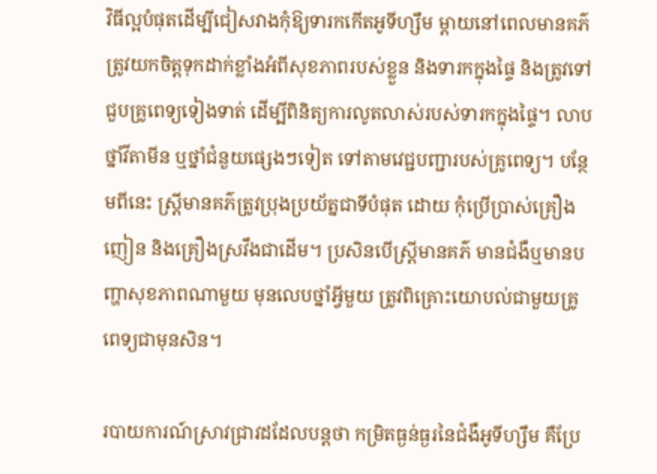វិធីល្អបំផុតដើម្បីជៀសវាងកុំឱ្យទារកកើតអូទីហ្សឹម ម្ដាយនៅពេលមានគភ៌ ត្រូវយកចិត្តទុកដាក់ខ្លាំងអំពីសុខភាពរបស់ខ្លួន និងទារកក្នុងផ្ទៃ និងត្រូវទៅជួបគ្រូពេទ្យទៀងទាត់ ដើម្បីពិនិត្យការលូតលាស់របស់ទារកក្នុងផ្ទៃ។ លាបថ្នាំវីតាមីន ឬថ្នាំជំនួយផ្សេងៗទៀត ទៅតាមវេជ្ជបញ្ជារបស់គ្រូពេទ្យ។ បន្ថែមពីនេះ ស្ត្រីមានគភ៌ត្រូវប្រុងប្រយ័ត្នជាទីបំផុត ដោយ កុំប្រើប្រាស់គ្រឿងញៀន និងគ្រឿងស្រវឹងជាដើម។ ប្រសិនបើស្ត្រីមានគភ៌ មានជំងឺឬមានបញ្ហាសុខភាពណាមួយ មុនលេបថ្នាំអ្វីមួយ ត្រូវពិគ្រោះយោបល់ជាមួយគ្រូពេទ្យជាមុនសិន។

របាយការណ៍ស្រាវជ្រាវដដែលបន្តថា កម្រិតធ្ងន់ធ្ងរនៃជំងឺអូទីហ្សឹម គឺប្រែ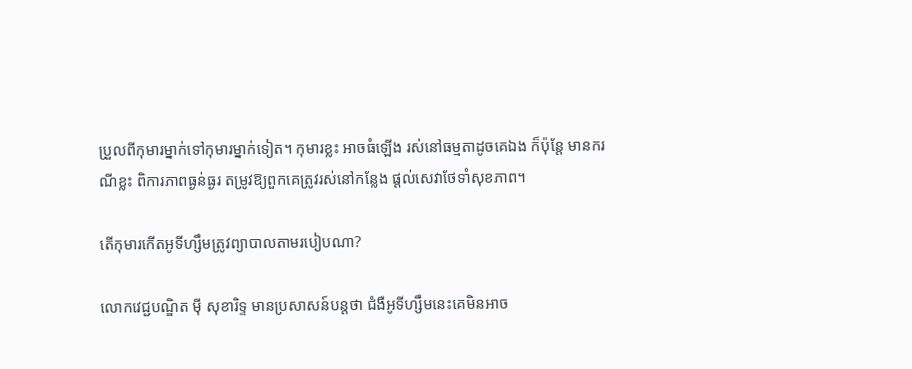ប្រួលពីកុមារម្នាក់ទៅកុមារម្នាក់ទៀត។ កុមារខ្លះ អាចធំឡើង រស់នៅធម្មតាដូចគេឯង ក៏ប៉ុន្តែ មានករណីខ្លះ ពិការភាពធ្ងន់ធ្ងរ តម្រូវឱ្យពួកគេត្រូវរស់នៅកន្លែង ផ្ដល់សេវាថែទាំសុខភាព។

តើកុមារកើតអូទីហ្សឹមត្រូវព្យាបាលតាមរបៀបណា?

លោកវេជ្ជបណ្ឌិត ម៉ី សុខារិទ្ទ មានប្រសាសន៍បន្តថា ជំងឺអូទីហ្សឹមនេះគេមិនអាច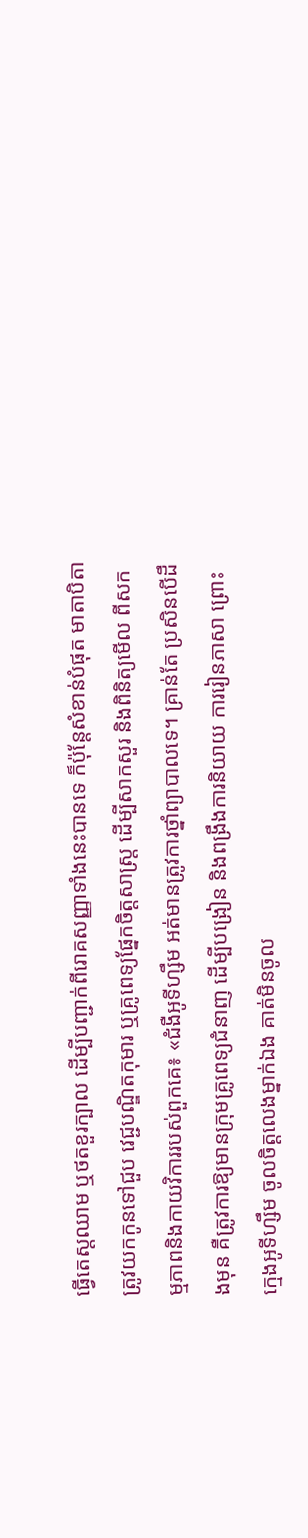ធ្វើតេស្តឈាម ឬថតខួរក្បាល ដើម្បីបញ្ជាក់ពីរោគសញ្ញាទាំងនេះបានទេ ក៏ប៉ុន្តែសំខាន់បំផុត មាតាបិតាត្រូវយកកូនទៅជួប វេជ្ជបណ្ឌិតកុមារ ឬគ្រូពេទ្យផ្នែកចិត្តសាស្ត្រ ដើម្បីសាកសួរ និងពិនិត្យមើល ពីសកម្មភាពនិងកាយវិការរបស់ពួកគេ៖ «ជំងឺអូទីហ្សឹម អត់មានត្រូវការថ្នាំព្យាបាលទេ។ គ្រាន់តែ ប្រសិនបើដឹងមុន គឺត្រូវការឱ្យមានក្រុមគ្រូពេទ្យជំនាញ ដើម្បីបង្រៀន និងពង្រឹងការនិយាយ ការរៀនភាសា ព្រោះក្មេងអូទីហ្សឹម ចូលចិត្តលេងម្នាក់ឯង គាត់មិនចូល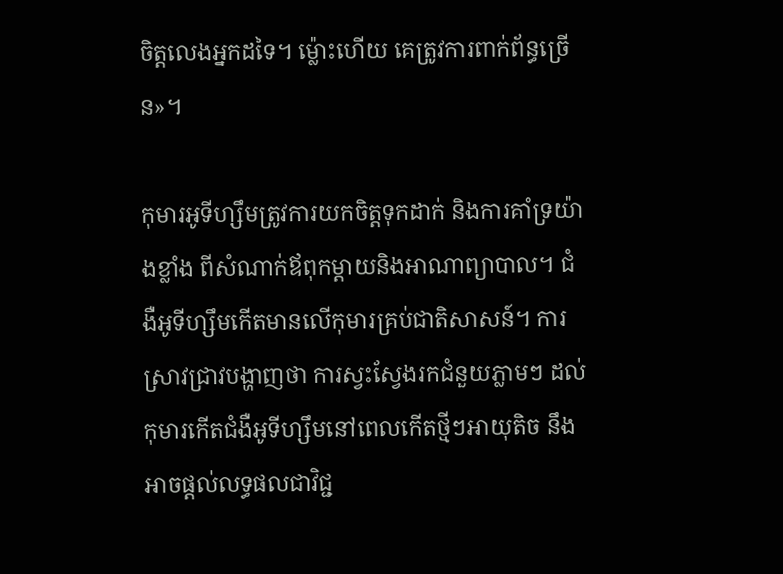ចិត្តលេងអ្នកដទៃ។ ម្ល៉ោះហើយ គេត្រូវការពាក់ព័ន្ធច្រើន»។

កុមារអូទីហ្សឹមត្រូវការយកចិត្តទុកដាក់ និងការគាំទ្រយ៉ាងខ្លាំង ពីសំណាក់ឪពុកម្ដាយនិងអាណាព្យាបាល។ ជំងឺអូទីហ្សឹមកើតមានលើកុមារគ្រប់ជាតិសាសន៍។ ការស្រាវជ្រាវបង្ហាញថា ការស្វះស្វែងរកជំនួយភ្លាមៗ ដល់កុមារកើតជំងឺអូទីហ្សឹមនៅពេលកើតថ្មីៗអាយុតិច នឹងអាចផ្ដល់លទ្ធផលជាវិជ្ជ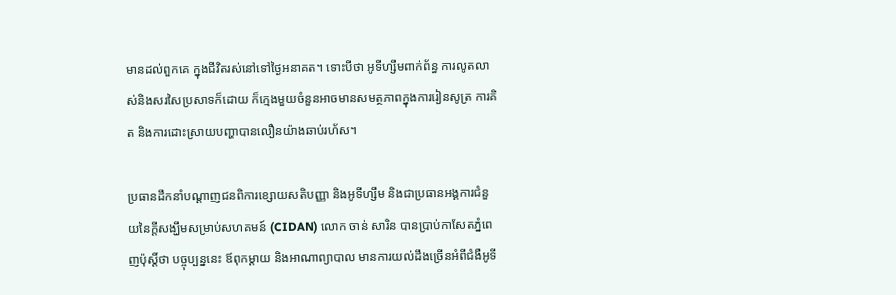មានដល់ពួកគេ ក្នុងជីវិតរស់នៅទៅថ្ងៃអនាគត។ ទោះបីថា អូទីហ្សឹមពាក់ព័ន្ធ ការលូតលាស់និងសរសៃប្រសាទក៏ដោយ ក៏ក្មេងមួយចំនួនអាចមានសមត្ថភាពក្នុងការរៀនសូត្រ ការគិត និងការដោះស្រាយបញ្ហាបានលឿនយ៉ាងឆាប់រហ័ស។

ប្រធានដឹកនាំបណ្ដាញជនពិការខ្សោយសតិបញ្ញា និងអូទីហ្សឹម និងជាប្រធានអង្គការជំនួយនៃក្តីសង្ឃឹមសម្រាប់សហគមន៍ (CIDAN) លោក ចាន់ សារិន បានប្រាប់កាសែតភ្នំពេញប៉ុស្តិ៍ថា បច្ចុប្បន្ននេះ ឪពុកម្ដាយ និងអាណាព្យាបាល មានការយល់ដឹងច្រើនអំពីជំងឺអូទី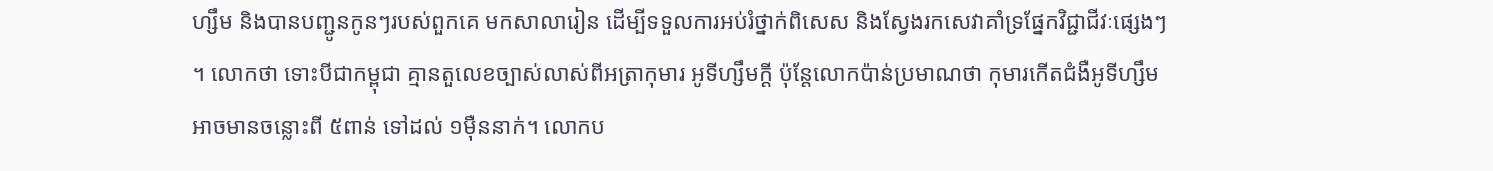ហ្សឹម និងបានបញ្ជូនកូនៗរបស់ពួកគេ មកសាលារៀន ដើម្បីទទួលការអប់រំថ្នាក់ពិសេស និងស្វែងរកសេវាគាំទ្រផ្នែកវិជ្ជាជីវៈផ្សេងៗ។ លោកថា ទោះបីជាកម្ពុជា គ្មានតួលេខច្បាស់លាស់ពីអត្រាកុមារ អូទីហ្សឹមក្ដី ប៉ុន្តែលោកប៉ាន់ប្រមាណថា កុមារកើតជំងឺអូទីហ្សឹម អាចមានចន្លោះពី ៥ពាន់ ទៅដល់ ១ម៉ឺននាក់។ លោកប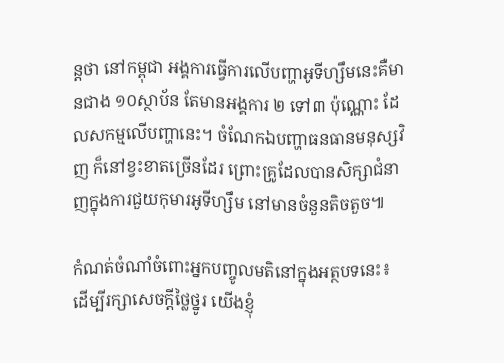ន្តថា នៅកម្ពុជា អង្គការធ្វើការលើបញ្ហាអូទីហ្សឹមនេះគឺមានជាង ១០ស្ថាប័ន តែមានអង្គការ ២ ទៅ៣ ប៉ុណ្ណោះ ដែលសកម្មលើបញ្ហានេះ។ ចំណែកឯបញ្ហាធនធានមនុស្សវិញ ក៏នៅខ្វះខាតច្រើនដែរ ព្រោះគ្រូដែលបានសិក្សាជំនាញក្នុងការជួយកុមារអូទីហ្សឹម នៅមានចំនួនតិចតួច៕

កំណត់ចំណាំចំពោះអ្នកបញ្ចូលមតិនៅក្នុងអត្ថបទនេះ៖ ដើម្បីរក្សាសេចក្ដីថ្លៃថ្នូរ យើងខ្ញុំ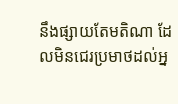នឹងផ្សាយតែមតិណា ដែលមិនជេរប្រមាថដល់អ្ន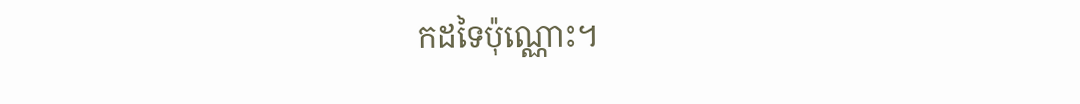កដទៃប៉ុណ្ណោះ។